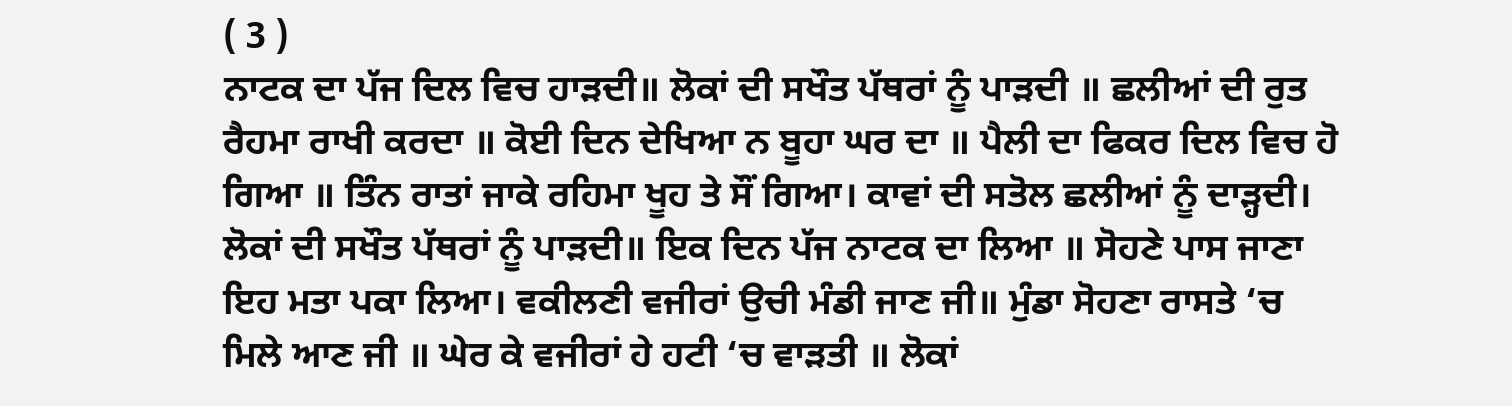( 3 )
ਨਾਟਕ ਦਾ ਪੱਜ ਦਿਲ ਵਿਚ ਹਾੜਦੀ॥ ਲੋਕਾਂ ਦੀ ਸਖੌਤ ਪੱਥਰਾਂ ਨੂੰ ਪਾੜਦੀ ॥ ਛਲੀਆਂ ਦੀ ਰੁਤ ਰੈਹਮਾ ਰਾਖੀ ਕਰਦਾ ॥ ਕੋਈ ਦਿਨ ਦੇਖਿਆ ਨ ਬੂਹਾ ਘਰ ਦਾ ॥ ਪੈਲੀ ਦਾ ਫਿਕਰ ਦਿਲ ਵਿਚ ਹੋ ਗਿਆ ॥ ਤਿੰਨ ਰਾਤਾਂ ਜਾਕੇ ਰਹਿਮਾ ਖੂਹ ਤੇ ਸੌਂ ਗਿਆ। ਕਾਵਾਂ ਦੀ ਸਤੋਲ ਛਲੀਆਂ ਨੂੰ ਦਾੜ੍ਹਦੀ। ਲੋਕਾਂ ਦੀ ਸਖੌਤ ਪੱਥਰਾਂ ਨੂੰ ਪਾੜਦੀ॥ ਇਕ ਦਿਨ ਪੱਜ ਨਾਟਕ ਦਾ ਲਿਆ ॥ ਸੋਹਣੇ ਪਾਸ ਜਾਣਾ ਇਹ ਮਤਾ ਪਕਾ ਲਿਆ। ਵਕੀਲਣੀ ਵਜੀਰਾਂ ਉਚੀ ਮੰਡੀ ਜਾਣ ਜੀ॥ ਮੁੰਡਾ ਸੋਹਣਾ ਰਾਸਤੇ ‘ਚ ਮਿਲੇ ਆਣ ਜੀ ॥ ਘੇਰ ਕੇ ਵਜੀਰਾਂ ਹੇ ਹਟੀ ‘ਚ ਵਾੜਤੀ ॥ ਲੋਕਾਂ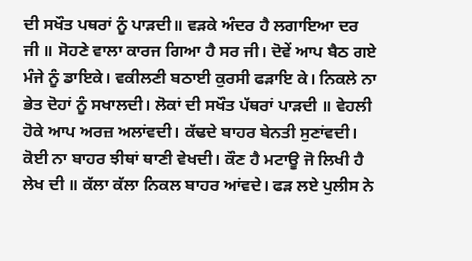ਦੀ ਸਖੌਤ ਪਥਰਾਂ ਨੂੰ ਪਾੜਦੀ॥ ਵੜਕੇ ਅੰਦਰ ਹੈ ਲਗਾਇਆ ਦਰ ਜੀ ॥ ਸੋਹਣੇ ਵਾਲਾ ਕਾਰਜ ਗਿਆ ਹੈ ਸਰ ਜੀ। ਦੋਵੇਂ ਆਪ ਬੈਠ ਗਏ ਮੰਜੇ ਨੂੰ ਡਾਇਕੇ। ਵਕੀਲਣੀ ਬਠਾਈ ਕੁਰਸੀ ਫੜਾਇ ਕੇ। ਨਿਕਲੇ ਨਾ ਭੇਤ ਦੋਹਾਂ ਨੂੰ ਸਖਾਲਦੀ। ਲੋਕਾਂ ਦੀ ਸਖੌਤ ਪੱਥਰਾਂ ਪਾੜਦੀ ॥ ਵੇਹਲੀ ਹੋਕੇ ਆਪ ਅਰਜ਼ ਅਲਾਂਵਦੀ। ਕੱਢਦੇ ਬਾਹਰ ਬੇਨਤੀ ਸੁਣਾਂਵਦੀ। ਕੋਈ ਨਾ ਬਾਹਰ ਝੀਥਾਂ ਥਾਣੀ ਵੇਖਦੀ। ਕੌਣ ਹੈ ਮਟਾਊ ਜੋ ਲਿਖੀ ਹੈ ਲੇਖ ਦੀ ॥ ਕੱਲਾ ਕੱਲਾ ਨਿਕਲ ਬਾਹਰ ਆਂਵਦੇ। ਫੜ ਲਏ ਪੁਲੀਸ ਨੇ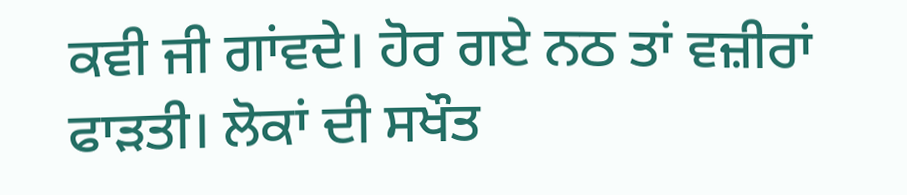ਕਵੀ ਜੀ ਗਾਂਵਦੇ। ਹੋਰ ਗਏ ਨਠ ਤਾਂ ਵਜ਼ੀਰਾਂ ਫਾੜਤੀ। ਲੋਕਾਂ ਦੀ ਸਖੌਤ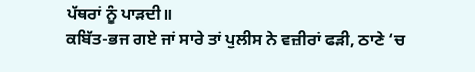ਪੱਥਰਾਂ ਨੂੰ ਪਾੜਦੀ॥
ਕਬਿੱਤ-ਭਜ ਗਏ ਜਾਂ ਸਾਰੇ ਤਾਂ ਪੁਲੀਸ ਨੇ ਵਜ਼ੀਰਾਂ ਫੜੀ, ਠਾਣੇ ‘ਚ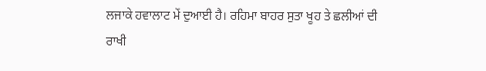ਲਜਾਕੇ ਹਵਾਲਾਟ ਮੇਂ ਦੁਆਈ ਹੈ। ਰਹਿਮਾ ਬਾਹਰ ਸੁਤਾ ਖੂਹ ਤੇ ਛਲੀਆਂ ਦੀ ਰਾਖੀ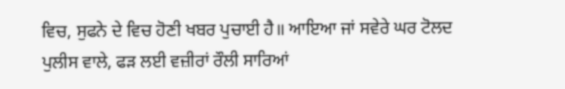ਵਿਚ, ਸੁਫਨੇ ਦੇ ਵਿਚ ਹੋਣੀ ਖਬਰ ਪੁਚਾਈ ਹੈ॥ ਆਇਆ ਜਾਂ ਸਵੇਰੇ ਘਰ ਟੋਲਦ ਪੁਲੀਸ ਵਾਲੇ, ਫੜ ਲਈ ਵਜ਼ੀਰਾਂ ਰੌਲੀ ਸਾਰਿਆਂ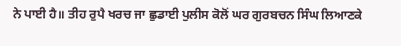ਨੇ ਪਾਈ ਹੈ॥ ਤੀਹ ਰੁਪੈ ਖਰਚ ਜਾ ਛੁਡਾਈ ਪੁਲੀਸ ਕੋਲੋਂ ਘਰ ਗੁਰਬਚਨ ਸਿੰਘ ਲਿਆਣਕੇ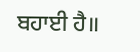ਬਹਾਈ ਹੈ॥